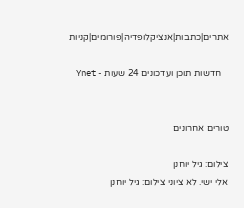אתרים|כתבות|אנציקלופדיה|פורומים|קניות

   חדשות תוכן ועדכונים 24 שעות - Ynet


טורים אחרונים

צילום: גיל יוחנן
אלי ישי. לא ציוני צילום: גיל יוחנן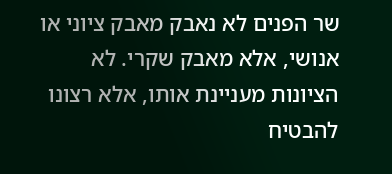שר הפנים לא נאבק מאבק ציוני או אנושי, אלא מאבק שקרי. לא הציונות מעניינת אותו, אלא רצונו להבטיח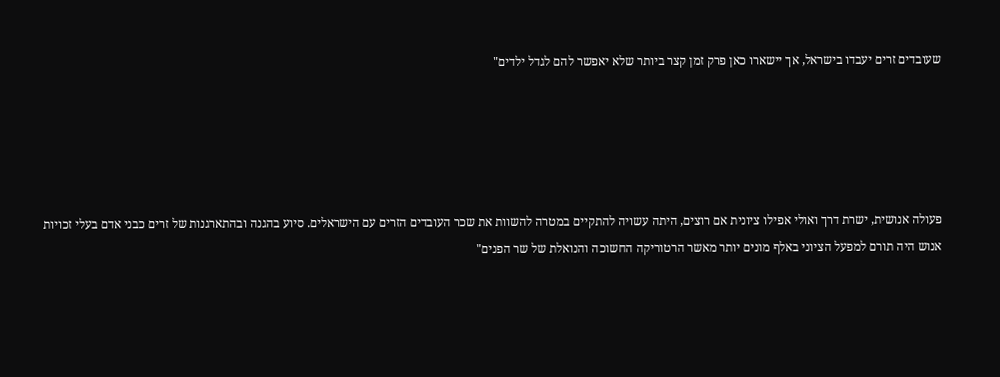שעובדים זרים יעבדו בישראל, אך יישארו כאן פרק זמן קצר ביותר שלא יאפשר להם לגדל ילדים"





פעולה אנושית, ישרת דרך ואולי אפילו ציונית אם רוצים, היתה עשויה להתקיים במטרה להשוות את שכר העובדים הזרים עם הישראלים. סיוע בהגנה ובהתארגנות של זרים כבני אדם בעלי זכויות אנוש היה תורם למפעל הציוני באלף מונים יותר מאשר הרטוריקה החשוכה והנואלת של שר הפנים"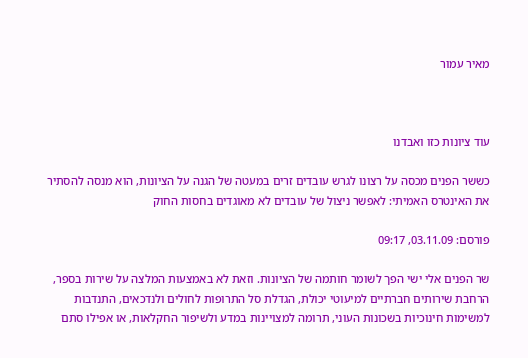מאיר עמור



עוד ציונות כזו ואבדנו

כששר הפנים מכסה על רצונו לגרש עובדים זרים במעטה של הגנה על הציונות, הוא מנסה להסתיר את האינטרס האמיתי: לאפשר ניצול של עובדים לא מאוגדים בחסות החוק

פורסם: 03.11.09, 09:17

שר הפנים אלי ישי הפך לשומר חותמה של הציונות. וזאת לא באמצעות המלצה על שירות בספר, הרחבת שירותים חברתיים למיעוטי יכולת, הגדלת סל התרופות לחולים ולנדכאים, התנדבות למשימות חינוכיות בשכונות העוני, תרומה למצויינות במדע ולשיפור החקלאות, או אפילו סתם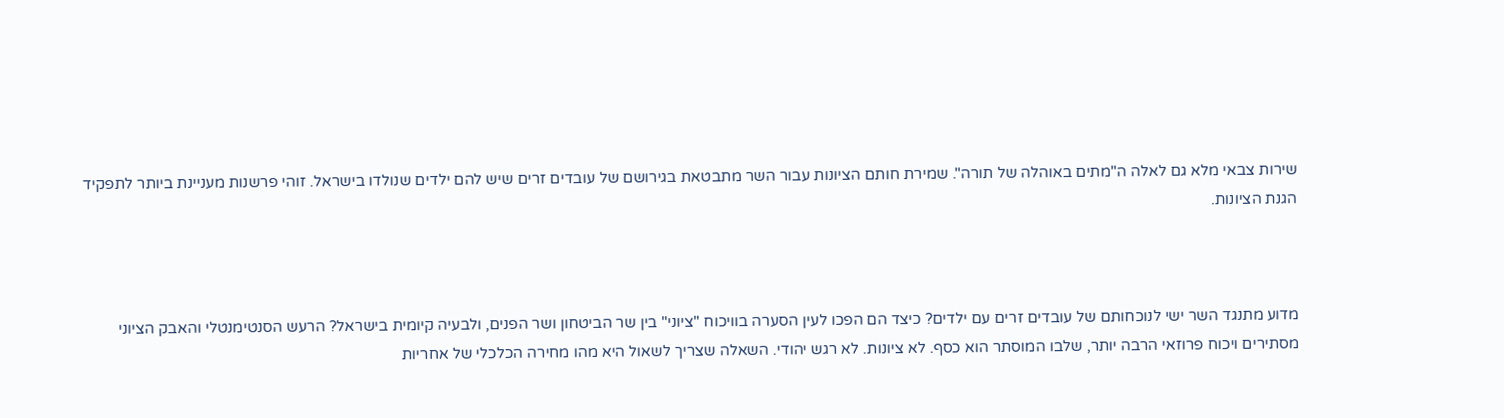שירות צבאי מלא גם לאלה ה"מתים באוהלה של תורה". שמירת חותם הציונות עבור השר מתבטאת בגירושם של עובדים זרים שיש להם ילדים שנולדו בישראל. זוהי פרשנות מעניינת ביותר לתפקיד הגנת הציונות.



מדוע מתנגד השר ישי לנוכחותם של עובדים זרים עם ילדים? כיצד הם הפכו לעין הסערה בוויכוח "ציוני" בין שר הביטחון ושר הפנים, ולבעיה קיומית בישראל? הרעש הסנטימנטלי והאבק הציוני מסתירים ויכוח פרוזאי הרבה יותר, שלבו המוסתר הוא כסף. לא ציונות. לא רגש יהודי. השאלה שצריך לשאול היא מהו מחירה הכלכלי של אחריות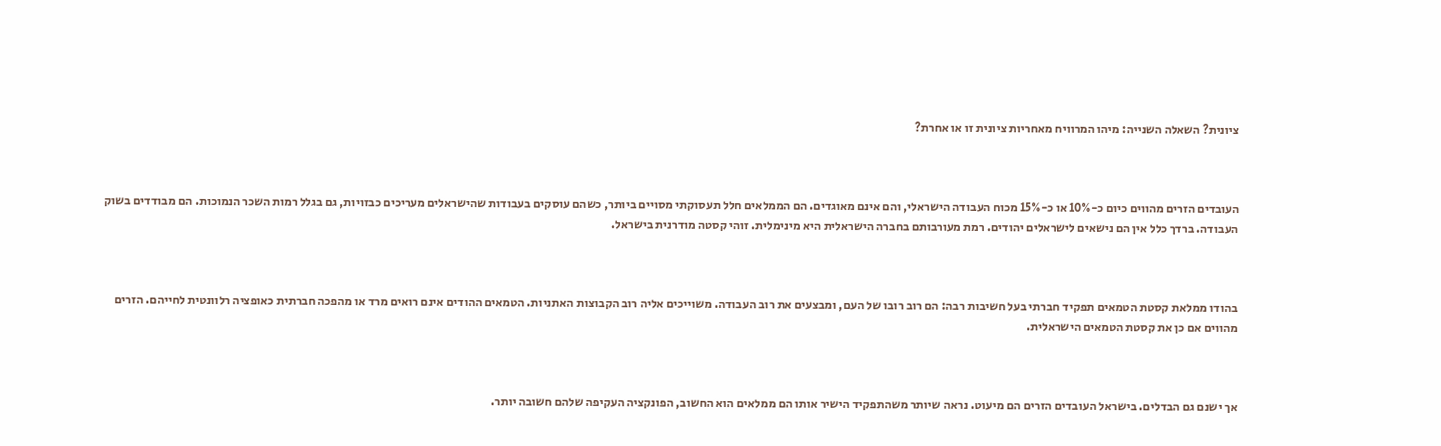ציונית? השאלה השנייה: מיהו המרוויח מאחריות ציונית זו או אחרת?



העובדים הזרים מהווים כיום כ-10% או כ-15% מכוח העבודה הישראלי, והם אינם מאוגדים. הם הממלאים חלל תעסוקתי מסויים ביותר, כשהם עוסקים בעבודות שהישראלים מעריכים כבזויות, גם בגלל רמות השכר הנמוכות. הם מבודדים בשוק העבודה. ברדך כלל אין הם נישאים לישראלים יהודים. רמת מעורבותם בחברה הישראלית היא מינימלית. זוהי קסטה מודרנית בישראל.



בהודו ממלאת קסטת הטמאים תפקיד חברתי בעל חשיבות רבה: הם רוב רובו של העם, ומבצעים את רוב העבודה. משוייכים אליה רוב הקבוצות האתניות. הטמאים ההודים אינם רואים מרד או מהפכה חברתית כאופציה רלוונטית לחייהם. הזרים מהווים אם כן את קסטת הטמאים הישראלית.



אך ישנם גם הבדלים. בישראל העובדים הזרים הם מיעוט. נראה שיותר משהתפקיד הישיר אותו הם ממלאים הוא החשוב, הפונקציה העקיפה שלהם חשובה יותר.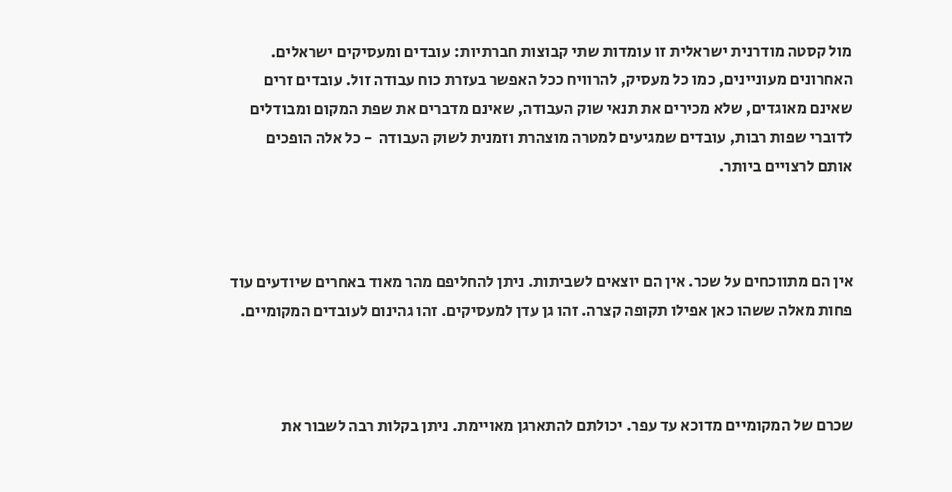מול קסטה מודרנית ישראלית זו עומדות שתי קבוצות חברתיות: עובדים ומעסיקים ישראלים. האחרונים מעוניינים, כמו כל מעסיק, להרוויח ככל האפשר בעזרת כוח עבודה זול. עובדים זרים שאינם מאוגדים, שלא מכירים את תנאי שוק העבודה, שאינם מדברים את שפת המקום ומבודלים לדוברי שפות רבות, עובדים שמגיעים למטרה מוצהרת וזמנית לשוק העבודה  - כל אלה הופכים אותם לרצויים ביותר.



אין הם מתווכחים על שכר. אין הם יוצאים לשביתות. ניתן להחליפם מהר מאוד באחרים שיודעים עוד פחות מאלה ששהו כאן אפילו תקופה קצרה. זהו גן עדן למעסיקים. זהו גהינום לעובדים המקומיים.



שכרם של המקומיים מדוכא עד עפר. יכולתם להתארגן מאויימת. ניתן בקלות רבה לשבור את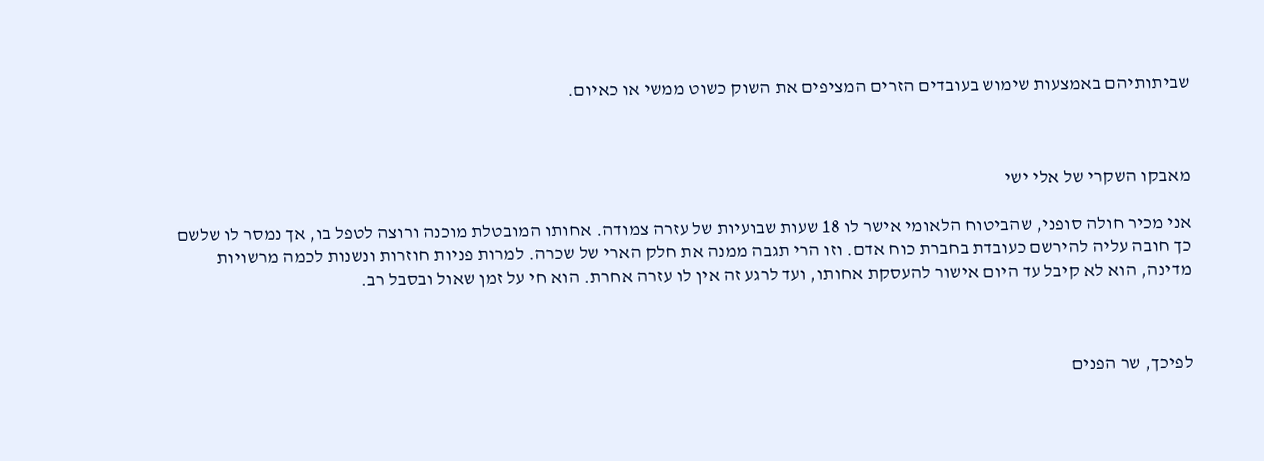שביתותיהם באמצעות שימוש בעובדים הזרים המציפים את השוק כשוט ממשי או כאיום.



מאבקו השקרי של אלי ישי

אני מכיר חולה סופני, שהביטוח הלאומי אישר לו 18 שעות שבועיות של עזרה צמודה. אחותו המובטלת מוכנה ורוצה לטפל בו, אך נמסר לו שלשם כך חובה עליה להירשם כעובדת בחברת כוח אדם. וזו הרי תגבה ממנה את חלק הארי של שכרה. למרות פניות חוזרות ונשנות לכמה מרשויות מדינה, הוא לא קיבל עד היום אישור להעסקת אחותו, ועד לרגע זה אין לו עזרה אחרת. הוא חי על זמן שאול ובסבל רב.



לפיכך, שר הפנים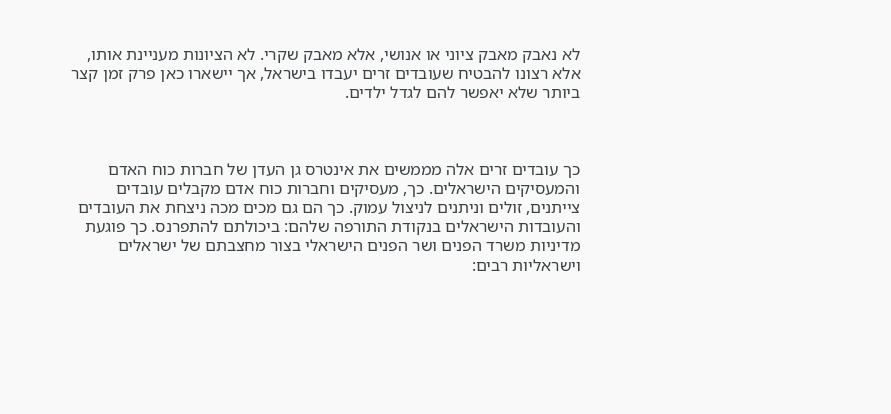לא נאבק מאבק ציוני או אנושי, אלא מאבק שקרי. לא הציונות מעניינת אותו, אלא רצונו להבטיח שעובדים זרים יעבדו בישראל, אך יישארו כאן פרק זמן קצר ביותר שלא יאפשר להם לגדל ילדים.



כך עובדים זרים אלה מממשים את אינטרס גן העדן של חברות כוח האדם והמעסיקים הישראלים. כך, מעסיקים וחברות כוח אדם מקבלים עובדים צייתנים, זולים וניתנים לניצול עמוק. כך הם גם מכים מכה ניצחת את העובדים והעובדות הישראלים בנקודת התורפה שלהם: ביכולתם להתפרנס. כך פוגעת מדיניות משרד הפנים ושר הפנים הישראלי בצור מחצבתם של ישראלים וישראליות רבים: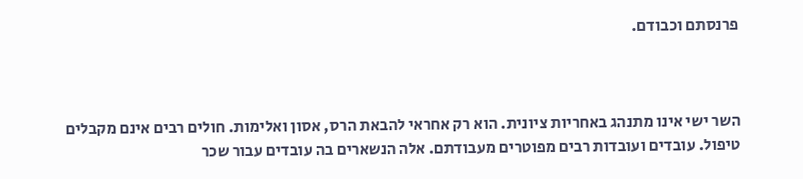פרנסתם וכבודם.



השר ישי אינו מתנהג באחריות ציונית. הוא רק אחראי להבאת הרס, אסון ואלימות. חולים רבים אינם מקבלים טיפול. עובדים ועובדות רבים מפוטרים מעבודתם. אלה הנשארים בה עובדים עבור שכר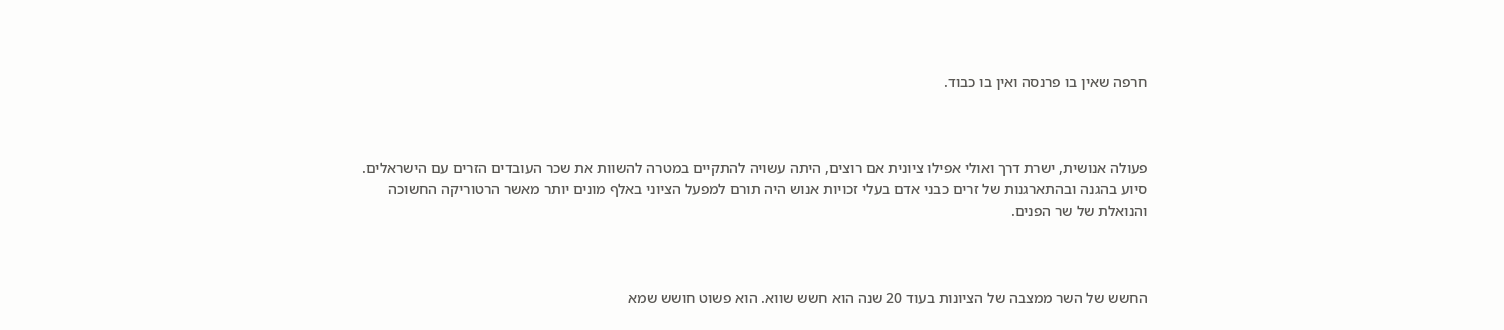חרפה שאין בו פרנסה ואין בו כבוד.



פעולה אנושית, ישרת דרך ואולי אפילו ציונית אם רוצים, היתה עשויה להתקיים במטרה להשוות את שכר העובדים הזרים עם הישראלים. סיוע בהגנה ובהתארגנות של זרים כבני אדם בעלי זכויות אנוש היה תורם למפעל הציוני באלף מונים יותר מאשר הרטוריקה החשוכה והנואלת של שר הפנים.



החשש של השר ממצבה של הציונות בעוד 20 שנה הוא חשש שווא. הוא פשוט חושש שמא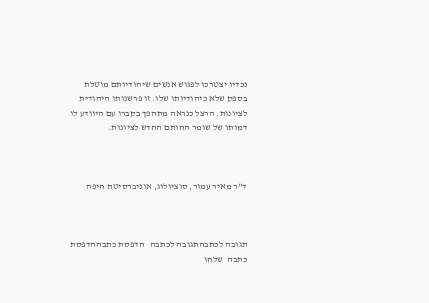נכדיו יצטרכו לפגוש אנשים שיהודיותם מוטלת בספק שלא כיהודיותו שלו. זו פרשנותו היהודית לציונות. הרצל כנראה מתהפך בקברו עם היוודע לו דמותו של שומר החותם החדש לציונות.



ד"ר מאיר עמור, סוציולוג, אוניברסיטת חיפה



תגובה לכתבהתגובה לכתבה   הדפסת כתבההדפסת כתבה  שלחו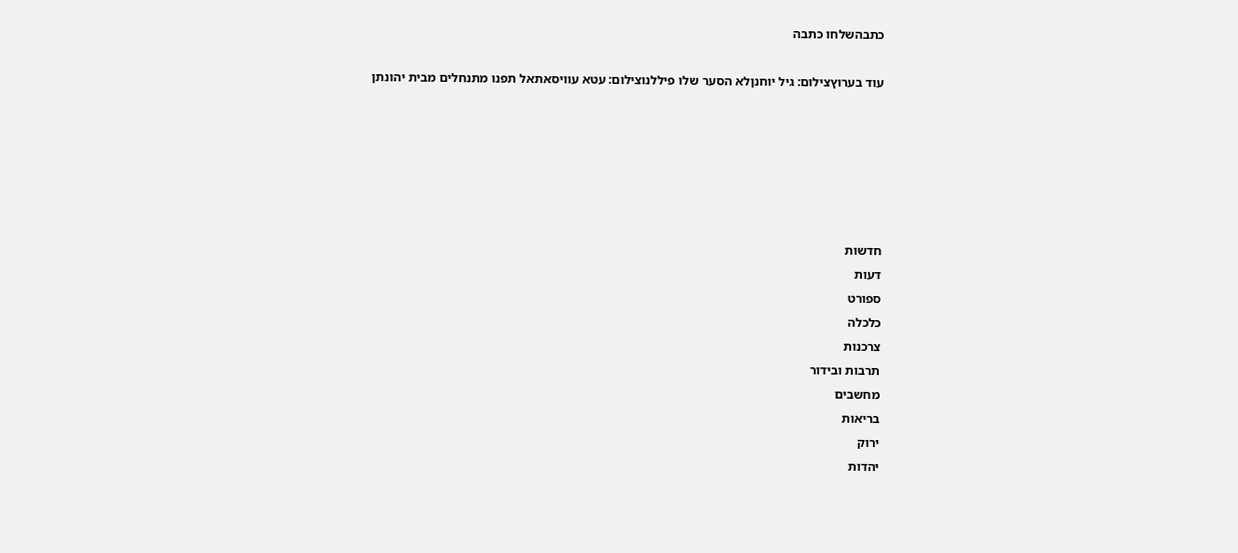כתבהשלחו כתבה

עוד בערוץצילום: גיל יוחנןלא הסער שלו פיללנוצילום: עטא עוויסאתאל תפנו מתנחלים מבית יהונתן






חדשות
דעות
ספורט
כלכלה
צרכנות
תרבות ובידור
מחשבים
בריאות
ירוק
יהדות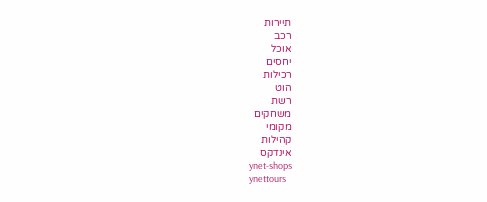תיירות
רכב
אוכל
יחסים
רכילות
הוט
רשת
משחקים
מקומי
קהילות
אינדקס
ynet-shops
ynettours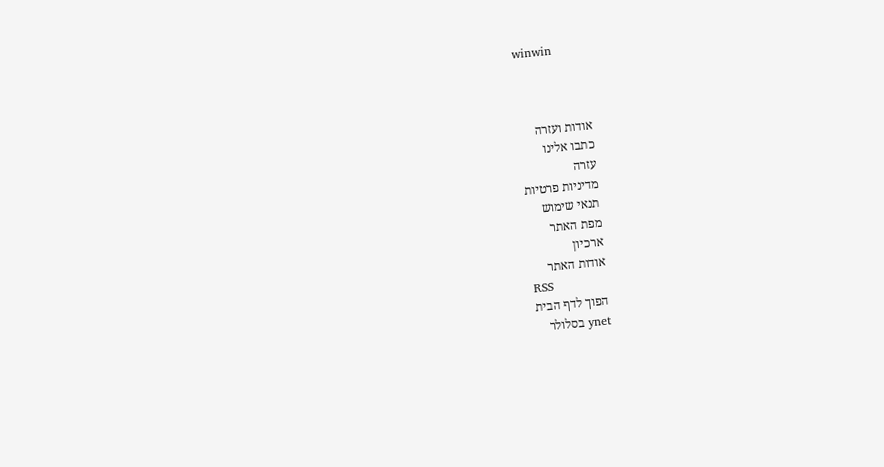winwin



אודות ועזרה
כתבו אלינו
עזרה
מדיניות פרטיות
תנאי שימוש
מפת האתר
ארכיון
אודות האתר
RSS
הפוך לדף הבית
ynet בסלולר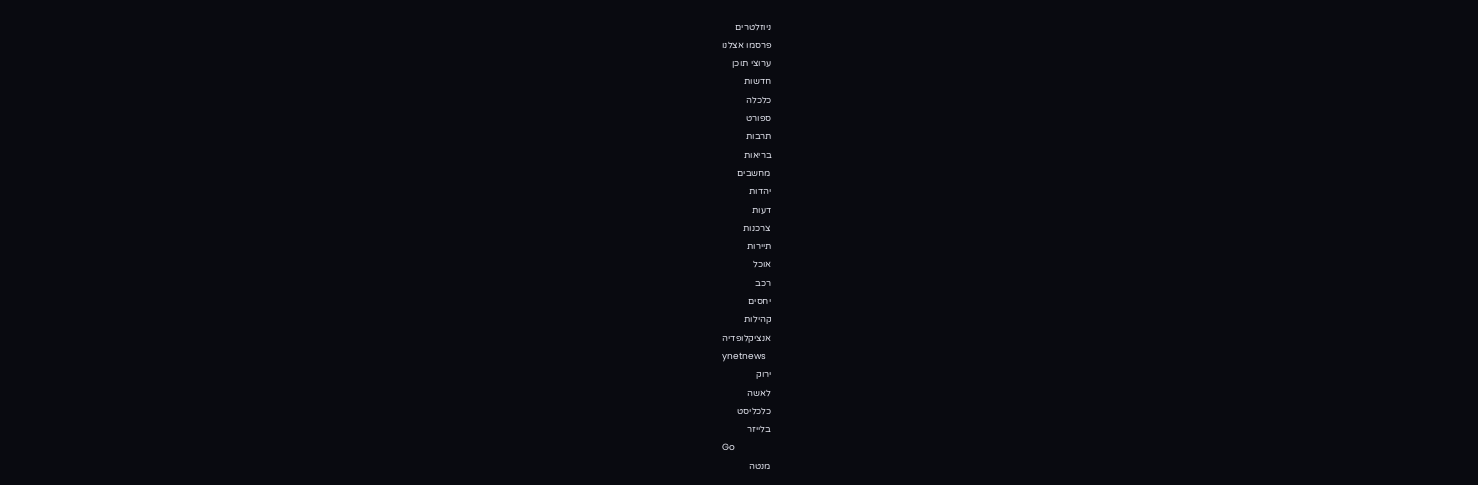ניוזלטרים
פרסמו אצלנו
ערוצי תוכן
חדשות
כלכלה
ספורט
תרבות
בריאות
מחשבים
יהדות
דעות
צרכנות
תיירות
אוכל
רכב
יחסים
קהילות
אנציקלופדיה
ynetnews
ירוק
לאשה
כלכליסט
בלייזר
Go
מנטה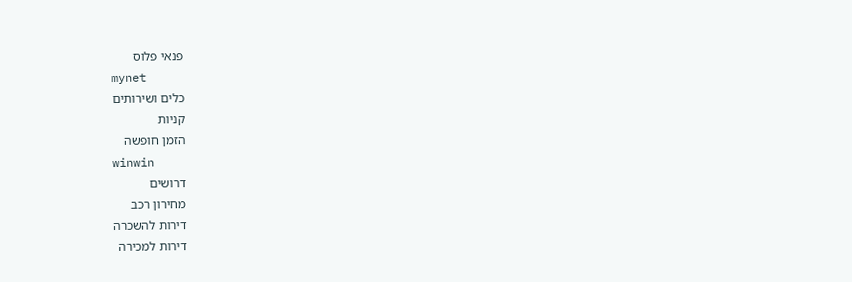פנאי פלוס
mynet
כלים ושירותים
קניות
הזמן חופשה
winwin
דרושים
מחירון רכב
דירות להשכרה
דירות למכירה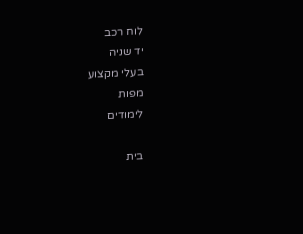לוח רכב
יד שניה
בעלי מקצוע
מפות
לימודים

בית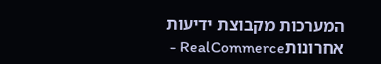המערכות מקבוצת ידיעות אחרונותRealCommerce -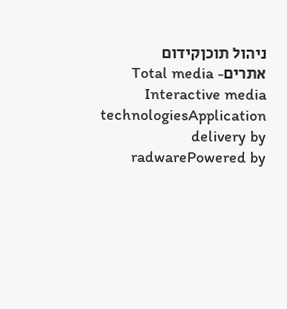ניהול תוכןקידום אתריםTotal media - Interactive media technologiesApplication delivery by radwarePowered by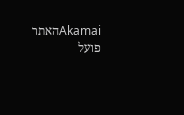Akamaiהאתר פועל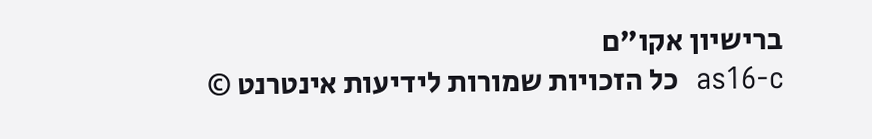ברישיון אקו"ם
as16-c  כל הזכויות שמורות לידיעות אינטרנט ©